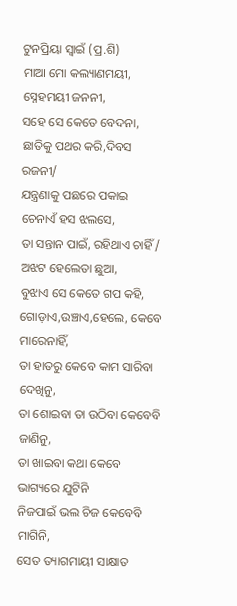ଟୁନପ୍ରିୟା ସ୍ୱାଇଁ (ପ୍ର.ଶି)
ମାଆ ମୋ କଲ୍ୟାଣମୟୀ,
ସ୍ନେହମୟୀ ଜନନୀ,
ସହେ ସେ କେତେ ବେଦନା,
ଛାତିକୁ ପଥର କରି,ଦିବସ ରଜନୀ/
ଯନ୍ତ୍ରଣାକୁ ପଛରେ ପକାଇ
ଚେନାଏଁ ହସ ଝଲସେ,
ତା ସନ୍ତାନ ପାଇଁ, ରହିଥାଏ ଚାହିଁ /
ଅଝଟ ହେଲେତା ଛୁଆ,
ବୁଝାଏ ସେ କେତେ ଗପ କହି,
ଗୋଡ଼ାଏ,ଉଞ୍ଚାଏ,ହେଲେ, କେବେ ମାରେନାହିଁ,
ତା ହାତରୁ କେବେ କାମ ସାରିବା ଦେଖିନୁ,
ତା ଶୋଇବା ତା ଉଠିବା କେବେବି ଜାଣିନୁ,
ତା ଖାଇବା କଥା କେବେ ଭାଗ୍ୟରେ ଯୁଟିନି
ନିଜପାଇଁ ଭଲ ଚିଜ କେବେବି ମାଗିନି,
ସେତ ତ୍ୟାଗମାୟୀ ସାକ୍ଷାତ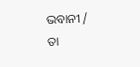ଭବାନୀ /
ତା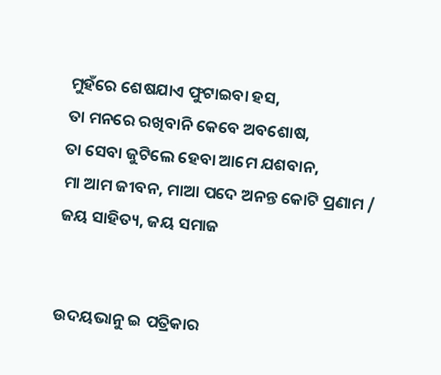ମୁହଁରେ ଶେଷଯାଏ ଫୁଟାଇବା ହସ,
ତା ମନରେ ରଖିବାନି କେବେ ଅବଶୋଷ,
ତା ସେବା ଜୁଟିଲେ ହେବା ଆମେ ଯଶବାନ,
ମା ଆମ ଜୀବନ, ମାଆ ପଦେ ଅନନ୍ତ କୋଟି ପ୍ରଣାମ /
ଜୟ ସାହିତ୍ୟ, ଜୟ ସମାଜ


ଉଦୟଭାନୁ ଇ ପତ୍ରିକାର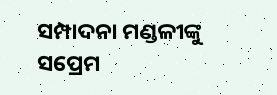ସମ୍ପାଦନା ମଣ୍ଡଳୀଙ୍କୁ ସପ୍ରେମ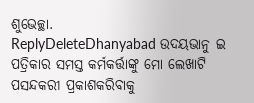ଶୁଭେଚ୍ଛା.
ReplyDeleteDhanyabad ଉଦୟଭାନୁ ଇ ପତ୍ରିକାର ସମସ୍ତ କର୍ମକର୍ତ୍ତାଙ୍କୁ ମୋ ଲେଖାଟି ପସନ୍ଦକରୀ ପ୍ରକାଶକରିବାକୁ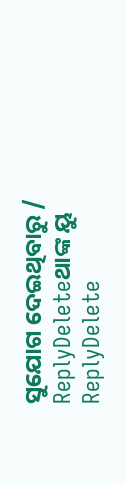ସୁଯୋଗ ଦେଇଥିବାରୁ /
ReplyDeleteଥାଙ୍କ ୟୁ
ReplyDelete